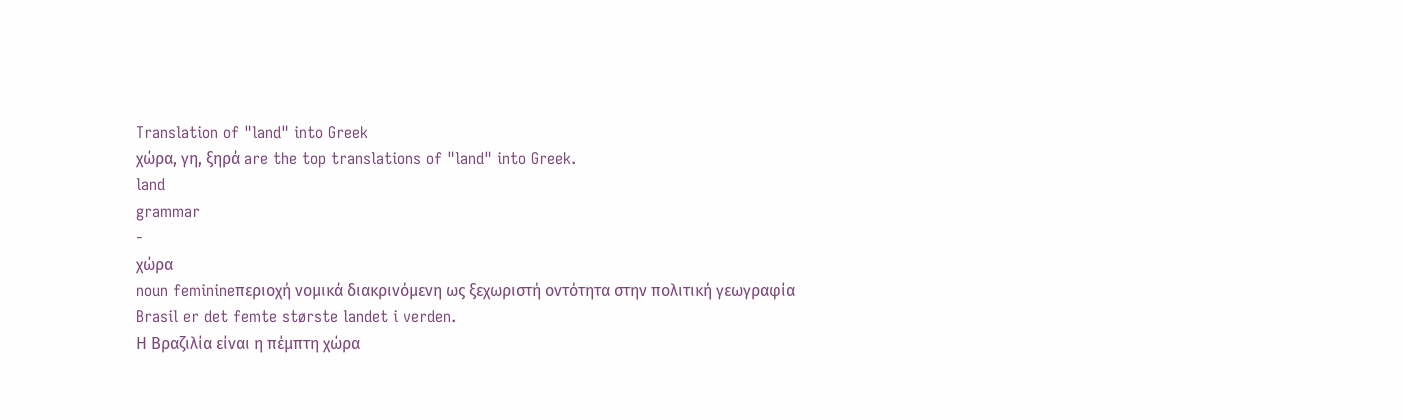Translation of "land" into Greek
χώρα, γη, ξηρά are the top translations of "land" into Greek.
land
grammar
-
χώρα
noun feminineπεριοχή νομικά διακρινόμενη ως ξεχωριστή οντότητα στην πολιτική γεωγραφία
Brasil er det femte største landet i verden.
Η Βραζιλία είναι η πέμπτη χώρα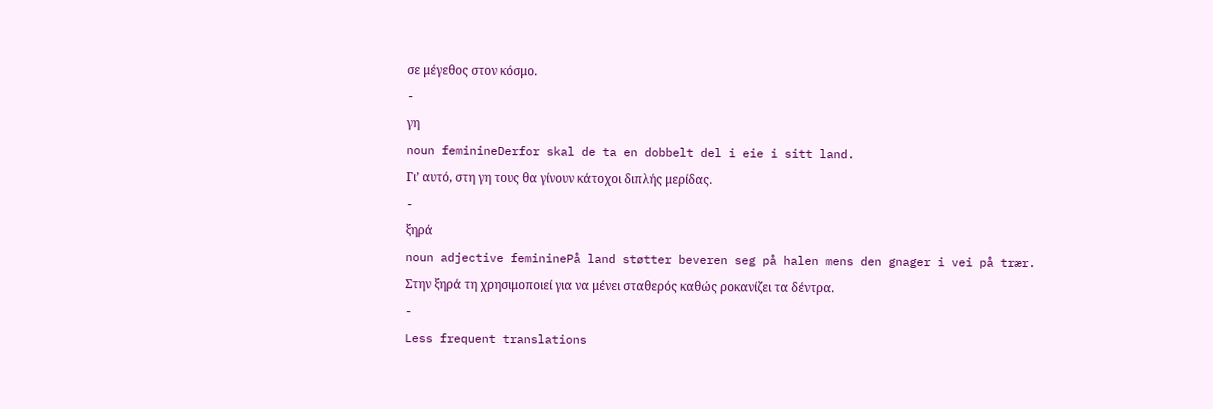σε μέγεθος στον κόσμο.
-
γη
noun feminineDerfor skal de ta en dobbelt del i eie i sitt land.
Γι’ αυτό, στη γη τους θα γίνουν κάτοχοι διπλής μερίδας.
-
ξηρά
noun adjective femininePå land støtter beveren seg på halen mens den gnager i vei på trær.
Στην ξηρά τη χρησιμοποιεί για να μένει σταθερός καθώς ροκανίζει τα δέντρα.
-
Less frequent translations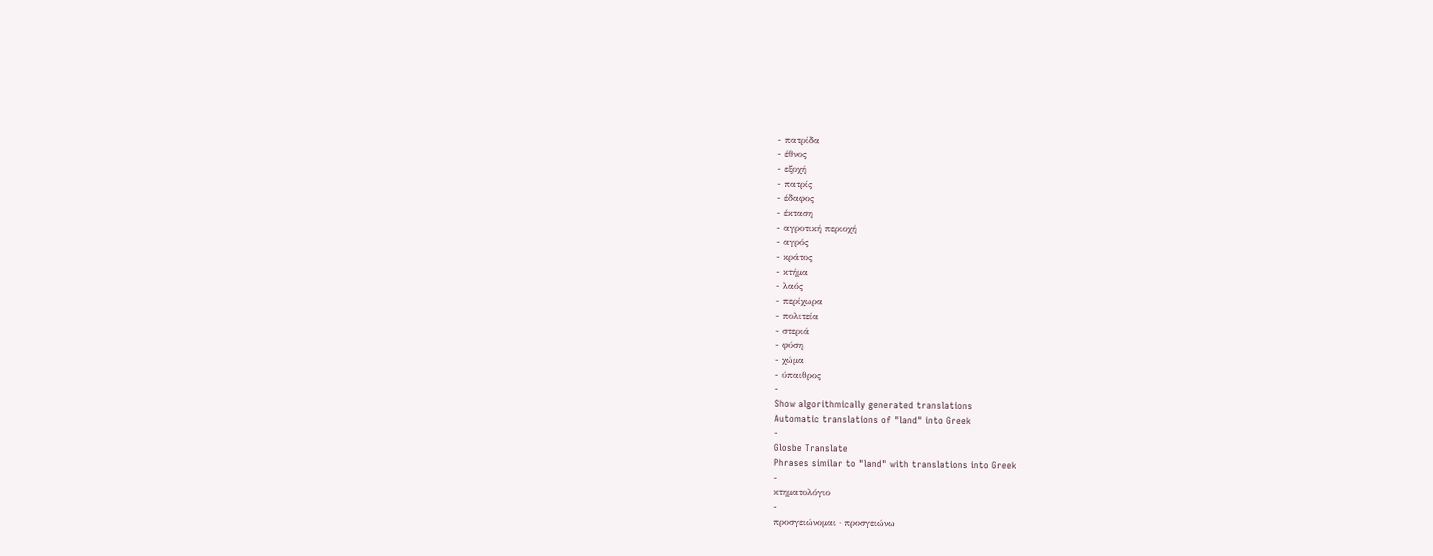- πατρίδα
- έθνος
- εξοχή
- πατρίς
- έδαφος
- έκταση
- αγροτική περιοχή
- αγρός
- κράτος
- κτήμα
- λαός
- περίχωρα
- πολιτεία
- στεριά
- φύση
- χώμα
- ύπαιθρος
-
Show algorithmically generated translations
Automatic translations of "land" into Greek
-
Glosbe Translate
Phrases similar to "land" with translations into Greek
-
κτηματολόγιο
-
προσγειώνομαι · προσγειώνω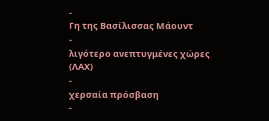-
Γη της Βασίλισσας Μάουντ
-
λιγότερο ανεπτυγμένες χώρες (ΛΑΧ)
-
χερσαία πρόσβαση
-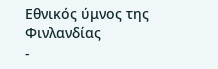Εθνικός ύμνος της Φινλανδίας
-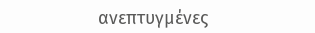ανεπτυγμένες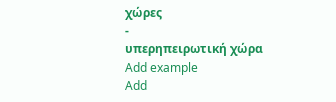χώρες
-
υπερηπειρωτική χώρα
Add example
Add